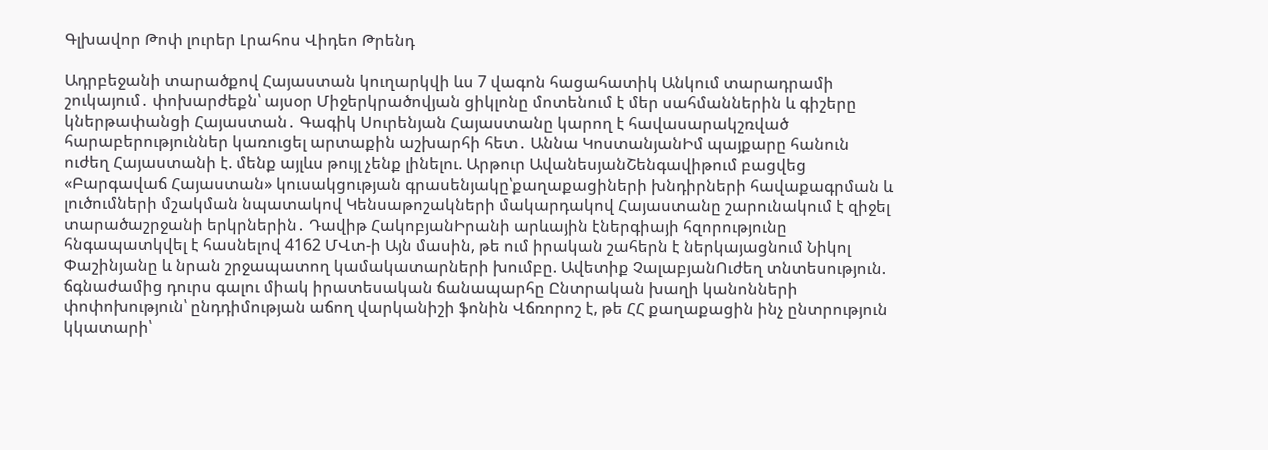Գլխավոր Թոփ լուրեր Լրահոս Վիդեո Թրենդ

Ադրբեջանի տարածքով Հայաստան կուղարկվի ևս 7 վագոն հացահատիկ Անկում տարադրամի շուկայում․ փոխարժեքն՝ այսօր Միջերկրածովյան ցիկլոնը մոտենում է մեր սահմաններին և գիշերը կներթափանցի Հայաստան․ Գագիկ Սուրենյան Հայաստանը կարող է հավասարակշռված հարաբերություններ կառուցել արտաքին աշխարհի հետ․ Աննա ԿոստանյանԻմ պայքարը հանուն ուժեղ Հայաստանի է. մենք այլևս թույլ չենք լինելու. Արթուր ԱվանեսյանՇենգավիթում բացվեց «Բարգավաճ Հայաստան» կուսակցության գրասենյակը՝քաղաքացիների խնդիրների հավաքագրման և լուծումների մշակման նպատակով Կենսաթոշակների մակարդակով Հայաստանը շարունակում է զիջել տարածաշրջանի երկրներին․ Դավիթ ՀակոբյանԻրանի արևային էներգիայի հզորությունը հնգապատկվել է հասնելով 4162 ՄՎտ-ի Այն մասին, թե ում իրական շահերն է ներկայացնում Նիկոլ Փաշինյանը և նրան շրջապատող կամակատարների խումբը. Ավետիք ՉալաբյանՈւժեղ տնտեսություն. ճգնաժամից դուրս գալու միակ իրատեսական ճանապարհը Ընտրական խաղի կանոնների փոփոխություն՝ ընդդիմության աճող վարկանիշի ֆոնին Վճռորոշ է, թե ՀՀ քաղաքացին ինչ ընտրություն կկատարի՝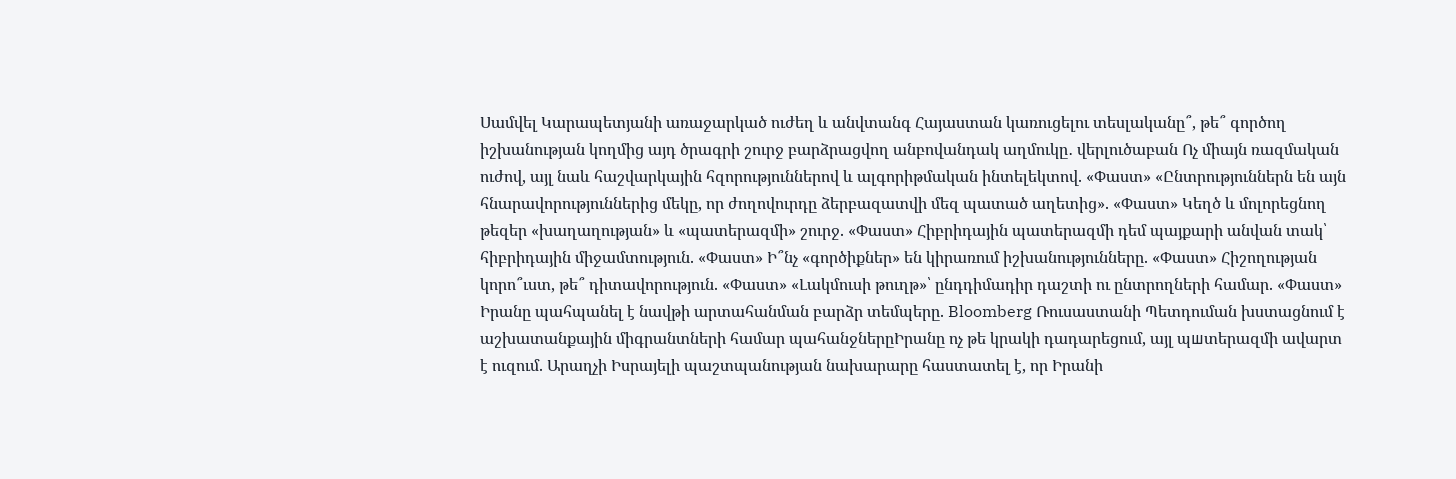Սամվել Կարապետյանի առաջարկած ուժեղ և անվտանգ Հայաստան կառուցելու տեսլականը՞, թե՞ գործող իշխանության կողմից այդ ծրագրի շուրջ բարձրացվող անբովանդակ աղմուկը․ վերլուծաբան Ոչ միայն ռազմական ուժով, այլ նաև հաշվարկային հզորություններով և ալգորիթմական ինտելեկտով. «Փաստ» «Ընտրություններն են այն հնարավորություններից մեկը, որ ժողովուրդը ձերբազատվի մեզ պատած աղետից». «Փաստ» Կեղծ և մոլորեցնող թեզեր «խաղաղության» և «պատերազմի» շուրջ. «Փաստ» Հիբրիդային պատերազմի դեմ պայքարի անվան տակ՝ հիբրիդային միջամտություն. «Փաստ» Ի՞նչ «գործիքներ» են կիրառում իշխանությունները. «Փաստ» Հիշողության կորո՞ւստ, թե՞ դիտավորություն. «Փաստ» «Լակմուսի թուղթ»՝ ընդդիմադիր դաշտի ու ընտրողների համար. «Փաստ» Իրանը պահպանել է նավթի արտահանման բարձր տեմպերը. Bloomberg Ռուսաստանի Պետդուման խստացնում է աշխատանքային միգրանտների համար պահանջներըԻրանը ոչ թե կրակի դադարեցում, այլ պшտերազմի ավարտ է ուզում. Արաղչի Իսրայելի պաշտպանության նախարարը հաստատել է, որ Իրանի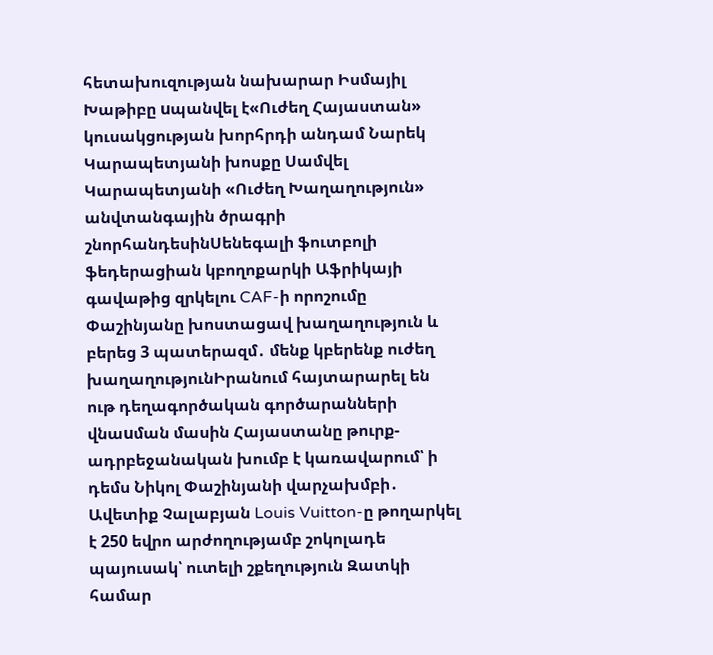հետախուզության նախարար Իսմայիլ Խաթիբը uպանվել է«Ուժեղ Հայաստան» կուսակցության խորհրդի անդամ Նարեկ Կարապետյանի խոսքը Սամվել Կարապետյանի «Ուժեղ Խաղաղություն» անվտանգային ծրագրի շնորհանդեսինՍենեգալի ֆուտբոլի ֆեդերացիան կբողոքարկի Աֆրիկայի գավաթից զրկելու CAF-ի որոշումը Փաշինյանը խոստացավ խաղաղություն և բերեց 3 պատերազմ․ մենք կբերենք ուժեղ խաղաղությունԻրանում հայտարարել են ութ դեղագործական գործարանների վնաuման մասին Հայաստանը թուրք-ադրբեջանական խումբ է կառավարում՝ ի դեմս Նիկոլ Փաշինյանի վարչախմբի․ Ավետիք Չալաբյան Louis Vuitton-ը թողարկել է 250 եվրո արժողությամբ շոկոլադե պայուսակ՝ ուտելի շքեղություն Զատկի համար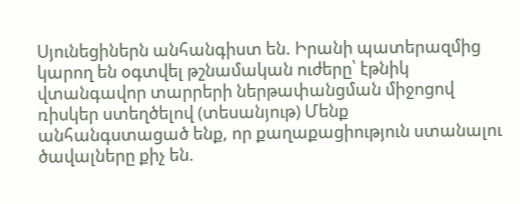Սյունեցիներն անհանգիստ են. Իրանի պատերազմից կարող են օգտվել թշնամական ուժերը՝ էթնիկ վտանգավոր տարրերի ներթափանցման միջոցով ռիսկեր ստեղծելով (տեսանյութ) Մենք անհանգստացած ենք, որ քաղաքացիություն ստանալու ծավալները քիչ են.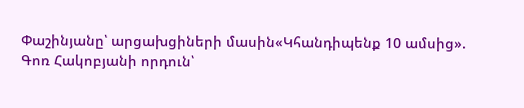Փաշինյանը՝ արցախցիների մասին«Կհանդիպենք 10 ամսից». Գոռ Հակոբյանի որդուն՝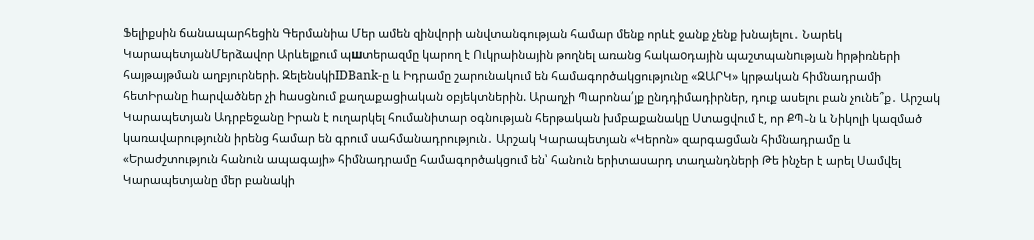Ֆելիքսին ճանապարհեցին Գերմանիա Մեր ամեն զինվորի անվտանգության համար մենք որևէ ջանք չենք խնայելու․ Նարեկ ԿարապետյանՄերձավոր Արևելքում պшտերազմը կարող է Ուկրաինային թողնել առանց հակաoդային պաշտպանnւթյան hրթիռների հայթայթման աղբյուրների. ԶելենսկիIDBank-ը և Իդրամը շարունակում են համագործակցությունը «ԶԱՐԿ» կրթական հիմնադրամի հետԻրանը hարվածներ չի hասցնում քաղաքացիական օբյեկտներին. Արաղչի Պարոնա՛յք ընդդիմադիրներ, դուք ասելու բան չունե՞ք․ Արշակ Կարապետյան Ադրբեջանը Իրան է ուղարկել հումանիտար օգնության հերթական խմբաքանակը Ստացվում է, որ ՔՊ֊ն և Նիկոլի կազմած կառավարությունն իրենց համար են գրում սահմանադրություն․ Արշակ Կարապետյան «Կերոն» զարգացման հիմնադրամը և «Երաժշտություն հանուն ապագայի» հիմնադրամը համագործակցում են՝ հանուն երիտասարդ տաղանդների Թե ինչեր է արել Սամվել Կարապետյանը մեր բանակի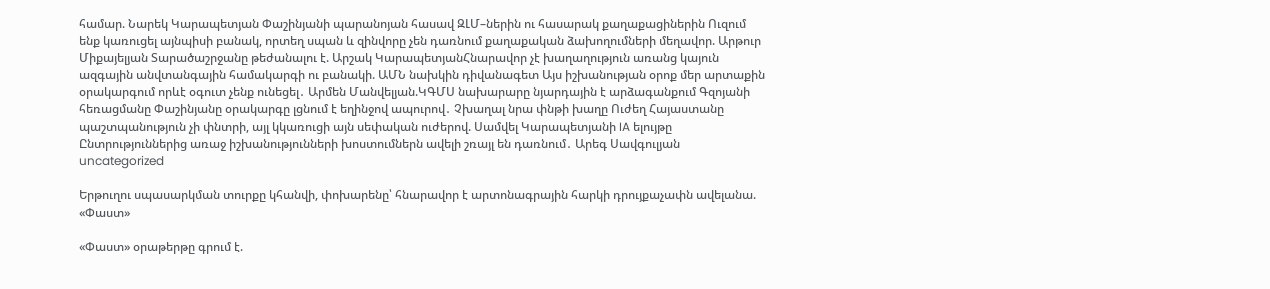համար. Նարեկ Կարապետյան Փաշինյանի պարանոյան հասավ ԶԼՄ–ներին ու հասարակ քաղաքացիներին Ուզում ենք կառուցել այնպիսի բանակ, որտեղ սպան և զինվորը չեն դառնում քաղաքական ձախողումների մեղավոր. Արթուր Միքայելյան Տարածաշրջանը թեժանալու է. Արշակ ԿարապետյանՀնարավոր չէ խաղաղություն առանց կայուն ազգային անվտանգային համակարգի ու բանակի. ԱՄՆ նախկին դիվանագետ Այս իշխանության օրոք մեր արտաքին օրակարգում որևէ օգուտ չենք ունեցել․ Արմեն Մանվելյան.ԿԳՄՍ նախարարը նյարդային է արձագանքում Գզոյանի հեռացմանը Փաշինյանը օրակարգը լցնում է եղինջով ապուրով․ Չխաղալ նրա փնթի խաղը Ուժեղ Հայաստանը պաշտպանություն չի փնտրի, այլ կկառուցի այն սեփական ուժերով. Սամվել Կարապետյանի IA ելույթը Ընտրություններից առաջ իշխանությունների խոստումներն ավելի շռայլ են դառնում․ Արեգ Սավգուլյան
uncategorized

Երթուղու սպասարկման տուրքը կհանվի, փոխարենը՝ հնարավոր է արտոնագրային հարկի դրույքաչափն ավելանա. «Փաստ»

«Փաստ» օրաթերթը գրում է.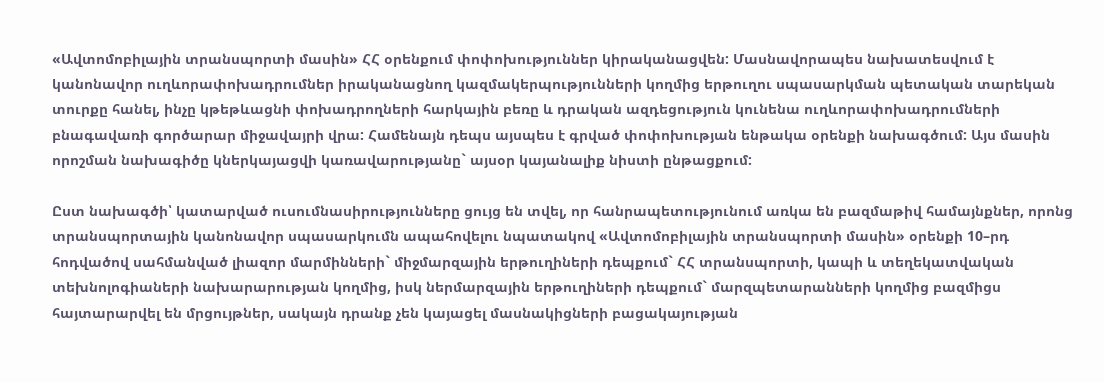«Ավտոմոբիլային տրանսպորտի մասին» ՀՀ օրենքում փոփոխություններ կիրականացվեն: Մասնավորապես նախատեսվում է կանոնավոր ուղևորափոխադրումներ իրականացնող կազմակերպությունների կողմից երթուղու սպասարկման պետական տարեկան տուրքը հանել, ինչը կթեթևացնի փոխադրողների հարկային բեռը և դրական ազդեցություն կունենա ուղևորափոխադրումների բնագավառի գործարար միջավայրի վրա: Համենայն դեպս այսպես է գրված փոփոխության ենթակա օրենքի նախագծում: Այս մասին որոշման նախագիծը կներկայացվի կառավարությանը` այսօր կայանալիք նիստի ընթացքում:

Ըստ նախագծի՝ կատարված ուսումնասիրությունները ցույց են տվել, որ հանրապետությունում առկա են բազմաթիվ համայնքներ, որոնց տրանսպորտային կանոնավոր սպասարկումն ապահովելու նպատակով «Ավտոմոբիլային տրանսպորտի մասին» օրենքի 10–րդ հոդվածով սահմանված լիազոր մարմինների` միջմարզային երթուղիների դեպքում` ՀՀ տրանսպորտի, կապի և տեղեկատվական տեխնոլոգիաների նախարարության կողմից, իսկ ներմարզային երթուղիների դեպքում` մարզպետարանների կողմից բազմիցս հայտարարվել են մրցույթներ, սակայն դրանք չեն կայացել մասնակիցների բացակայության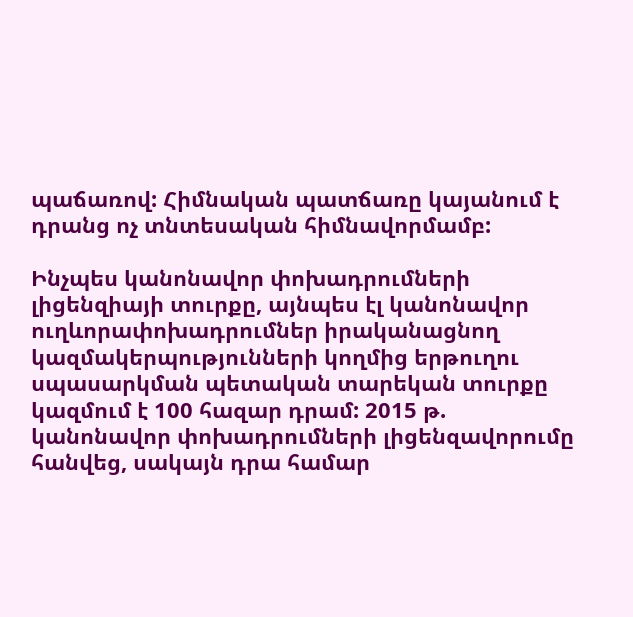պաճառով: Հիմնական պատճառը կայանում է դրանց ոչ տնտեսական հիմնավորմամբ:

Ինչպես կանոնավոր փոխադրումների լիցենզիայի տուրքը, այնպես էլ կանոնավոր ուղևորափոխադրումներ իրականացնող կազմակերպությունների կողմից երթուղու սպասարկման պետական տարեկան տուրքը կազմում է 100 հազար դրամ: 2015 թ. կանոնավոր փոխադրումների լիցենզավորումը հանվեց, սակայն դրա համար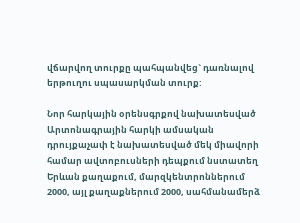վճարվող տուրքը պահպանվեց` դառնալով երթուղու սպասարկման տուրք:

Նոր հարկային օրենսգրքով նախատեսված Արտոնագրային հարկի ամսական դրույքաչափ է նախատեսված մեկ միավորի համար ավտոբուսների դեպքում նստատեղ Երևան քաղաքում, մարզկենտրոններում 2000, այլ քաղաքներում 2000, սահմանամերձ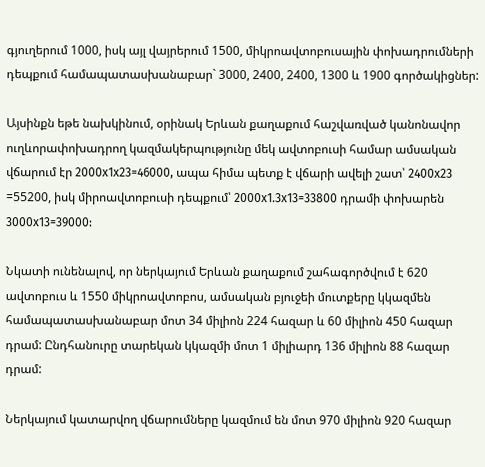գյուղերում 1000, իսկ այլ վայրերում 1500, միկրոավտոբուսային փոխադրումների դեպքում համապատասխանաբար` 3000, 2400, 2400, 1300 և 1900 գործակիցներ:

Այսինքն եթե նախկինում, օրինակ Երևան քաղաքում հաշվառված կանոնավոր ուղևորափոխադրող կազմակերպությունը մեկ ավտոբուսի համար ամսական վճարում էր 2000x1x23=46000, ապա հիմա պետք է վճարի ավելի շատ՝ 2400x23 =55200, իսկ միրոավտոբուսի դեպքում՝ 2000x1.3x13=33800 դրամի փոխարեն 3000x13=39000:

Նկատի ունենալով, որ ներկայում Երևան քաղաքում շահագործվում է 620 ավտոբուս և 1550 միկրոավտոբոս, ամսական բյուջեի մուտքերը կկազմեն համապատասխանաբար մոտ 34 միլիոն 224 հազար և 60 միլիոն 450 հազար դրամ: Ընդհանուրը տարեկան կկազմի մոտ 1 միլիարդ 136 միլիոն 88 հազար դրամ:

Ներկայում կատարվող վճարումները կազմում են մոտ 970 միլիոն 920 հազար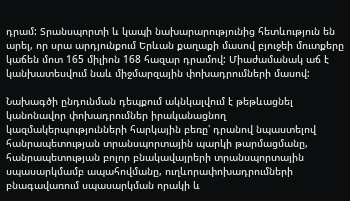դրամ: Տրանսպորտի և կապի նախարարությունից հետևություն են արել, որ սրա արդյունքում Երևան քաղաքի մասով բյուջեի մուտքերը կաճեն մոտ 165 միլիոն 168 հազար դրամով: Միաժամանակ աճ է կանխատեսվում նաև միջմարզային փոխադրումների մասով:

Նախագծի ընդունման դեպքում ակնկալվում է թեթևացնել կանոնավոր փոխադրումներ իրականացնող կազմակերպությունների հարկային բեռը՝ դրանով նպաստելով հանրապետության տրանսպորտային պարկի թարմացմանը, հանրապետության բոլոր բնակավայրերի տրանսպորտային սպասարկմամբ ապահովմանը, ուղևորափոխադրումների բնագավառում սպասարկման որակի և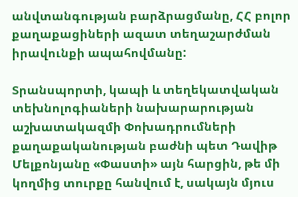անվտանգության բարձրացմանը, ՀՀ բոլոր քաղաքացիների ազատ տեղաշարժման իրավունքի ապահովմանը:

Տրանսպորտի, կապի և տեղեկատվական տեխնոլոգիաների նախարարության աշխատակազմի Փոխադրումների քաղաքականության բաժնի պետ Դավիթ Մելքոնյանը «Փաստի» այն հարցին, թե մի կողմից տուրքը հանվում է, սակայն մյուս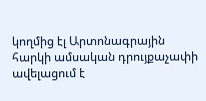կողմից էլ Արտոնագրային հարկի ամսական դրույքաչափի ավելացում է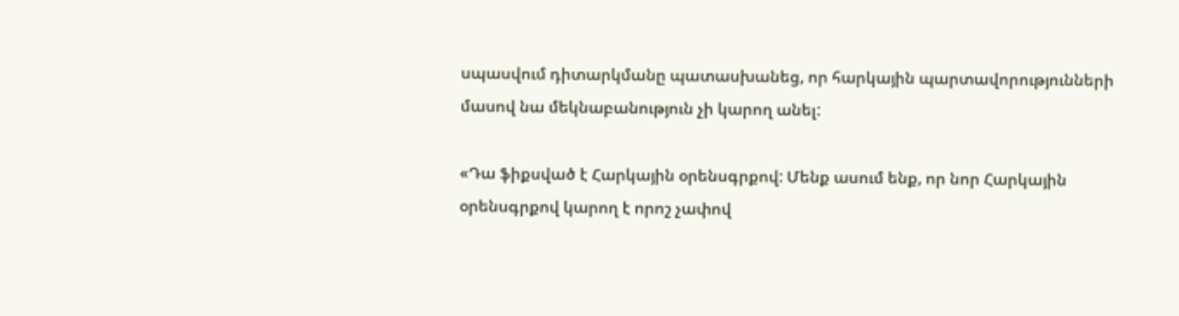սպասվում դիտարկմանը պատասխանեց, որ հարկային պարտավորությունների մասով նա մեկնաբանություն չի կարող անել:

«Դա ֆիքսված է Հարկային օրենսգրքով: Մենք ասում ենք, որ նոր Հարկային օրենսգրքով կարող է որոշ չափով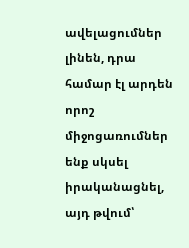ավելացումներ լինեն, դրա համար էլ արդեն որոշ միջոցառումներ ենք սկսել իրականացնել, այդ թվում՝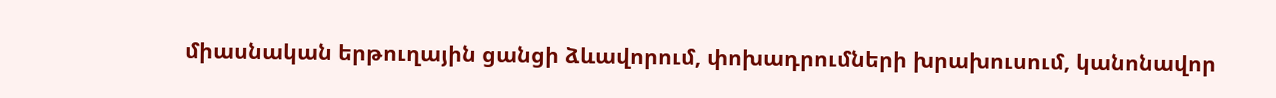միասնական երթուղային ցանցի ձևավորում, փոխադրումների խրախուսում, կանոնավոր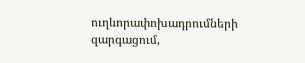ուղևորափոխադրումների զարգացում,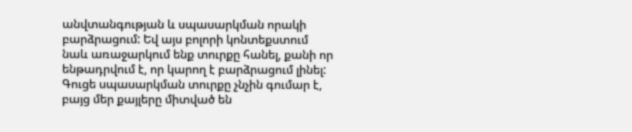անվտանգության և սպասարկման որակի բարձրացում: Եվ այս բոլորի կոնտեքստում նաև առաջարկում ենք տուրքը հանել, քանի որ ենթադրվում է, որ կարող է բարձրացում լինել: Գուցե սպասարկման տուրքը չնչին գումար է, բայց մեր քայլերը միտված են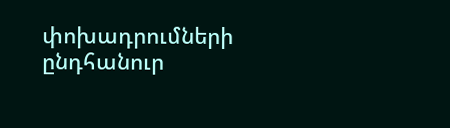փոխադրումների ընդհանուր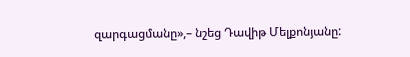զարգացմանը»,– նշեց Դավիթ Մելքոնյանը: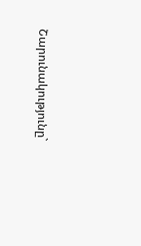Շարունակությունը`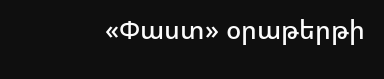«Փաստ» օրաթերթի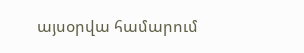այսօրվա համարում